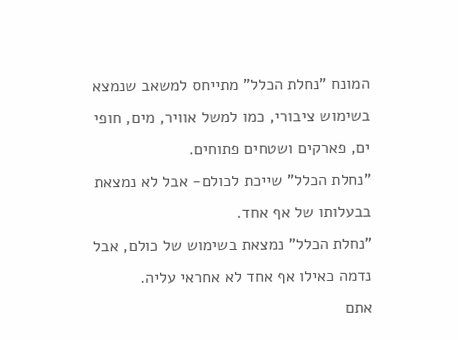המונח "נחלת הכלל" מתייחס למשאב שנמצא בשימוש ציבורי, כמו למשל אוויר, מים, חופי ים, פארקים ושטחים פתוחים.
"נחלת הכלל" שייכת לכולם- אבל לא נמצאת בבעלותו של אף אחד.
"נחלת הכלל" נמצאת בשימוש של כולם, אבל נדמה כאילו אף אחד לא אחראי עליה.
אתם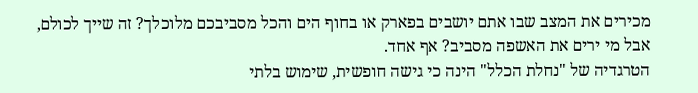מכירים את המצב שבו אתם יושבים בפארק או בחוף הים והכל מסביבכם מלוכלך? זה שייך לכולם, אבל מי ירים את האשפה מסביב? אף אחד.
הטרגדיה של "נחלת הכלל" הינה כי גישה חופשית, שימוש בלתי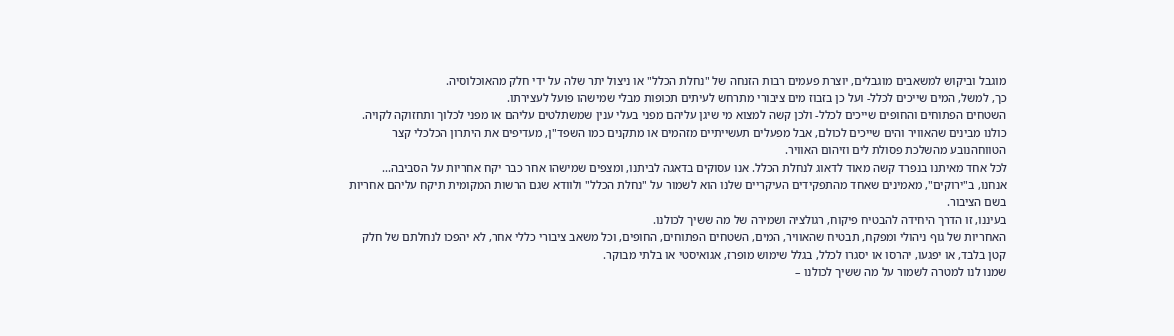מוגבל וביקוש למשאבים מוגבלים, יוצרת פעמים רבות הזנחה של "נחלת הכלל" או ניצול יתר שלה על ידי חלק מהאוכלוסיה.
כך, למשל, המים שייכים לכלל- ועל כן בזבוז מים ציבורי מתרחש לעיתים תכופות מבלי שמישהו פועל לעצירתו.
השטחים הפתוחים והחופים שייכים לכלל- ולכן קשה למצוא מי שיגן עליהם מפני בעלי ענין שמשתלטים עליהם או מפני לכלוך ותחזוקה לקויה.
כולנו מבינים שהאוויר והים שייכים לכולם, אבל מפעלים תעשייתיים מזהמים או מתקנים כמו השפד"ן, מעדיפים את היתרון הכלכלי קצר הטווחהנובע מהשלכת פסולת לים וזיהום האוויר.
לכל אחד מאיתנו בנפרד קשה מאוד לדאוג לנחלת הכלל. אנו עסוקים בדאגה לביתנו, ומצפים שמישהו אחר כבר יקח אחריות על הסביבה...
אנחנו, ב"ירוקים", מאמינים שאחד מהתפקידים העיקריים שלנו הוא לשמור על "נחלת הכלל" ולוודא שגם הרשות המקומית תיקח עליהם אחריות בשם הציבור.
בעיננו, זו הדרך היחידה להבטיח פיקוח, רגולציה ושמירה של מה ששיך לכולנו.
האחריות של גוף ניהולי ומפקח, תבטיח שהאוויר, המים, השטחים הפתוחים, החופים, וכל משאב ציבורי כללי אחר, לא יהפכו לנחלתם של חלק קטן בלבד, או יפגעו, יהרסו או יסגרו לכלל, בגלל שימוש מופרז, אגואיסטי או בלתי מבוקר.
שמנו לנו למטרה לשמור על מה ששיך לכולנו –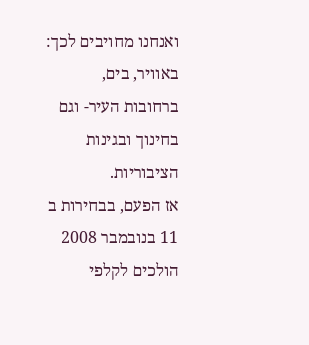ואנחנו מחויבים לכך: באוויר, בים, ברחובות העיר- וגם בחינוך ובגינות הציבוריות.
אז הפעם, בבחירות ב 11 בנובמבר 2008 הולכים לקלפי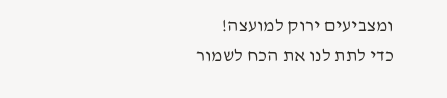ומצביעים ירוק למועצה!
כדי לתת לנו את הכח לשמור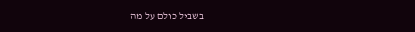בשביל כולם על מה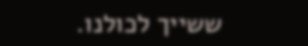ששייך לכולנו.